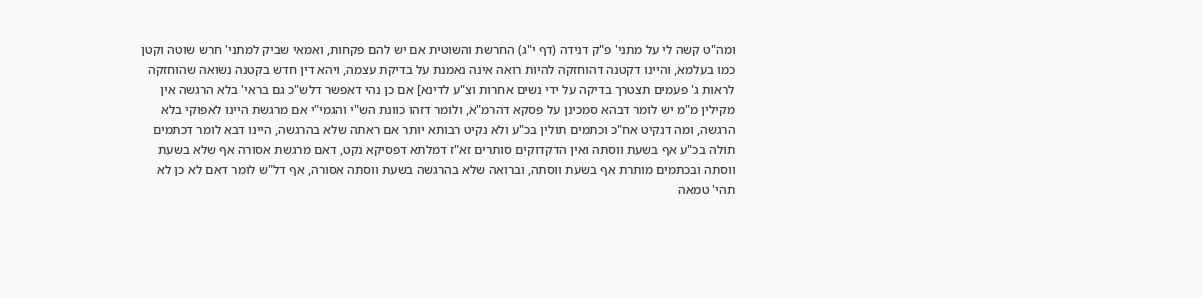ומה"ט קשה לי על מתני' פ"ק דנידה (דף י"ג) החרשת והשוטית אם יש להם פקחות, ואמאי שביק למתני' חרש שוטה וקטן כמו בעלמא, והיינו דקטנה דהוחזקה להיות רואה אינה נאמנת על בדיקת עצמה, ויהא דין חדש בקטנה נשואה שהוחזקה לראות ג' פעמים תצטרך בדיקה על ידי נשים אחרות וצ"ע לדינא] אם כן נהי דאפשר דלש"כ גם בראי' בלא הרגשה אין מקילין מ"מ יש לומר דבהא סמכינן על פסקא דהרמ"א, ולומר דזהו כוונת הש"י והגמי"י אם מרגשת היינו לאפוקי בלא הרגשה, ומה דנקיט אח"כ וכתמים תולין בכ"ע ולא נקיט רבותא יותר אם ראתה שלא בהרגשה, היינו דבא לומר דכתמים תולה בכ"ע אף בשעת ווסתה ואין הדקדוקים סותרים זא"ז דמלתא דפסיקא נקט, דאם מרגשת אסורה אף שלא בשעת ווסתה ובכתמים מותרת אף בשעת ווסתה, וברואה שלא בהרגשה בשעת ווסתה אסורה, אף דל"ש לומר דאם לא כן לא תהי' טמאה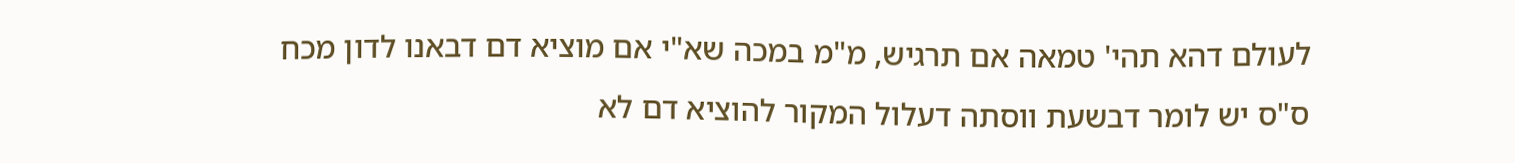לעולם דהא תהי' טמאה אם תרגיש, מ"מ במכה שא"י אם מוציא דם דבאנו לדון מכח ס"ס יש לומר דבשעת ווסתה דעלול המקור להוציא דם לא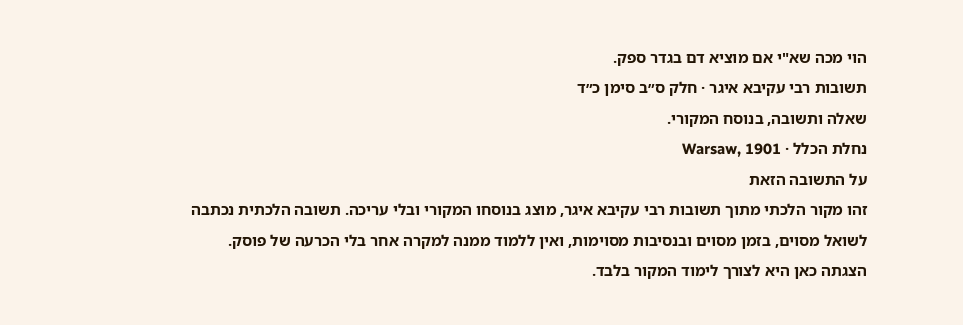הוי מכה שא"י אם מוציא דם בגדר ספק.
תשובות רבי עקיבא איגר · חלק ס״ב סימן כ״ד
שאלה ותשובה, בנוסח המקורי.
נחלת הכלל · Warsaw, 1901
על התשובה הזאת
זהו מקור הלכתי מתוך תשובות רבי עקיבא איגר, מוצג בנוסחו המקורי ובלי עריכה. תשובה הלכתית נכתבה לשואל מסוים, בזמן מסוים ובנסיבות מסוימות, ואין ללמוד ממנה למקרה אחר בלי הכרעה של פוסק. הצגתה כאן היא לצורך לימוד המקור בלבד.